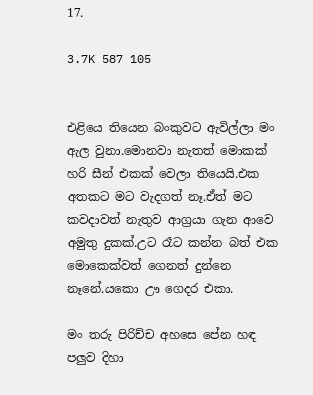17.

3.7K 587 105


එළියෙ තියෙන බංකුවට ඇවිල්ලා මං ඇල වුනා.මොනවා නැතත් මොකක් හරි සීන් එකක් වෙලා තියෙයි.එක අතකට මට වැදගත් නෑ.ඒත් මට කවදාවත් නැතුව ආග්‍රයා ගැන ආවෙ අමුතු දුකක්.උට රෑට කන්න බත් එක මොකෙක්වත් ගෙනත් දුන්නෙ නෑනේ.යකො ඌ ගෙදර එකා.

මං තරු පිරිච්ච අහසෙ පේන හඳ පලුව දිහා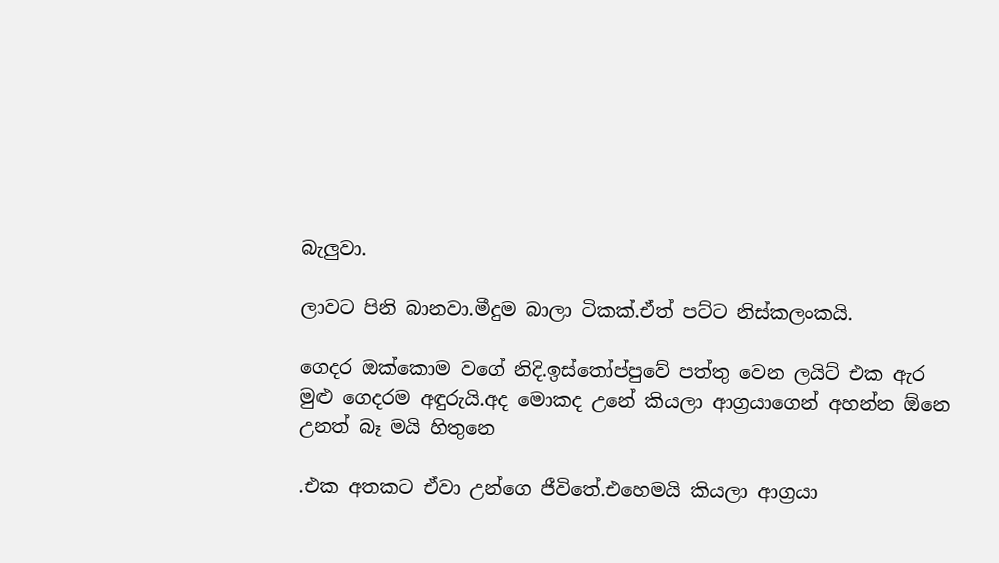බැලුවා.

ලාවට පිනි බානවා.මීදුම බාලා ටිකක්.ඒත් පට්ට නිස්කලංකයි.

ගෙදර ඔක්කොම වගේ නිදි.ඉස්තෝප්පුවේ පත්තු වෙන ලයිට් එක ඇර මුළු ගෙදරම අඳුරුයි.අද මොකද උනේ කියලා ආග්‍රයාගෙන් අහන්න ඕනෙ උනත් බෑ මයි හිතුනෙ

.එක අතකට ඒවා උන්ගෙ ජීවිතේ.එහෙමයි කියලා ආග්‍රයා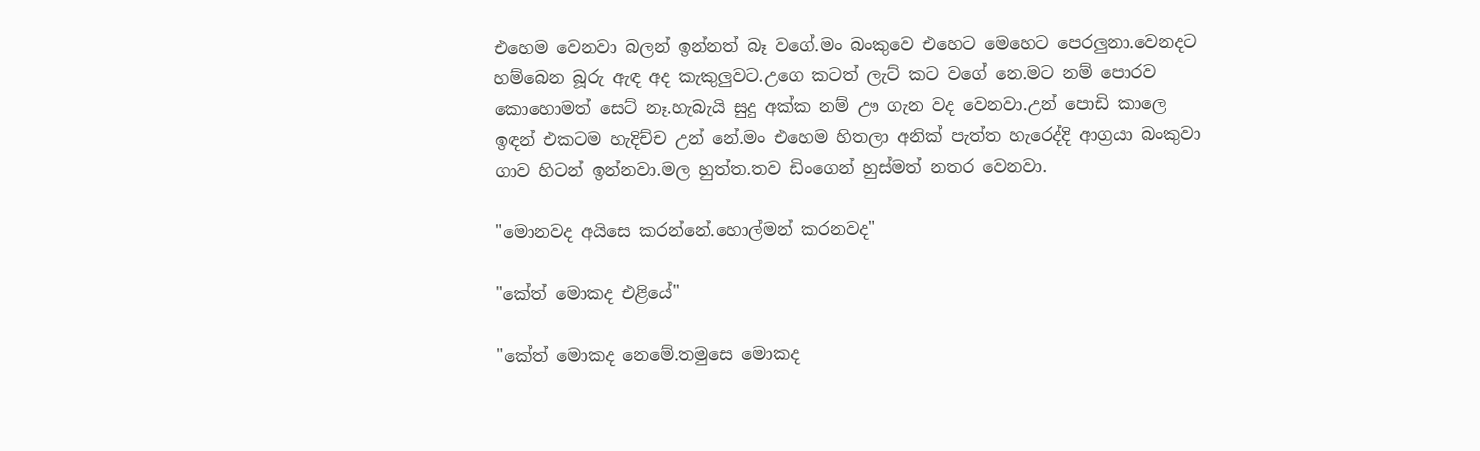එහෙම වෙනවා බලන් ඉන්නත් බෑ වගේ.මං බංකුවෙ එහෙට මෙහෙට පෙරලුනා.වෙනදට හම්බෙන බූරු ඇඳ අද කැකුලුවට.උගෙ කටත් ලැට් කට වගේ නෙ.මට නම් පොරව කොහොමත් සෙට් නෑ.හැබැයි සුදු අක්ක නම් ඌ ගැන වද වෙනවා.උන් පොඩි කාලෙ ඉඳන් එකටම හැදිච්ච උන් නේ.මං එහෙම හිතලා අනික් පැත්ත හැරෙද්දි ආග්‍රයා බංකුවා ගාව හිටන් ඉන්නවා.මල හුත්ත.තව ඩිංගෙන් හුස්මත් නතර වෙනවා.

"මොනවද අයිසෙ කරන්නේ.හොල්මන් කරනවද"

"කේත් මොකද එළියේ"

"කේත් මොකද නෙමේ.තමුසෙ මොකද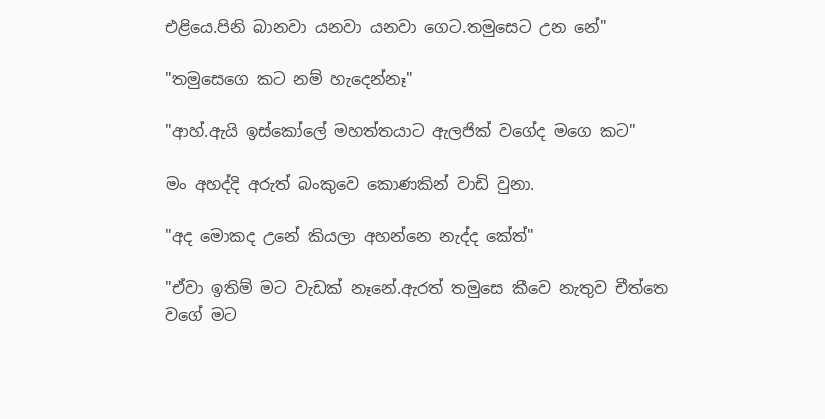එළියෙ.පිනි බානවා යනවා යනවා ගෙට.තමුසෙට උන නේ"

"තමුසෙගෙ කට නම් හැදෙන්නෑ"

"ආහ්.ඇයි ඉස්කෝලේ මහත්තයාට ඇලජික් වගේද මගෙ කට"

මං අහද්දි අරුත් බංකුවෙ කොණකින් වාඩි වුනා.

"අද මොකද උනේ කියලා අහන්නෙ නැද්ද කේත්"

"ඒවා ඉතිම් මට වැඩක් නෑනේ.ඇරත් තමුසෙ කීවෙ නැතුව චීත්තෙ වගේ මට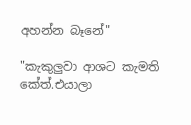අහන්න බෑනේ"

"කැකුලුවා ආශට කැමති කේත්.එයාලා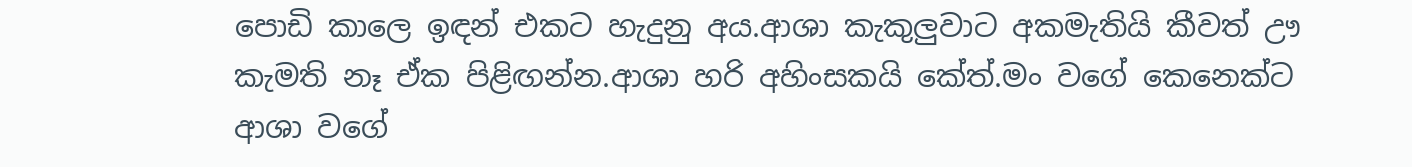පොඩි කාලෙ ඉඳන් එකට හැදුනු අය.ආශා කැකුලුවාට අකමැතියි කීවත් ඌ කැමති නෑ ඒක පිළිඟන්න.ආශා හරි අහිංසකයි කේත්.මං වගේ කෙනෙක්ට ආශා වගේ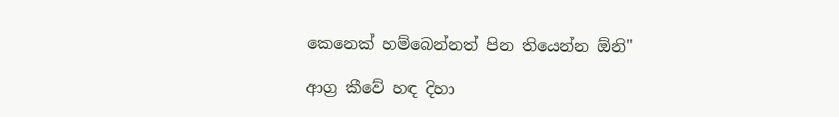කෙනෙක් හම්බෙන්නත් පින තියෙන්න ඕනි"

ආග්‍ර කීවේ හඳ දිහා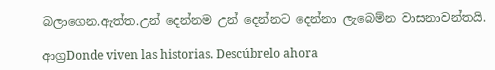බලාගෙන.ඇත්ත.උන් දෙන්නම උන් දෙන්නට දෙන්නා ලැබෙම්න වාසනාවන්තයි.

ආග්‍රDonde viven las historias. Descúbrelo ahora